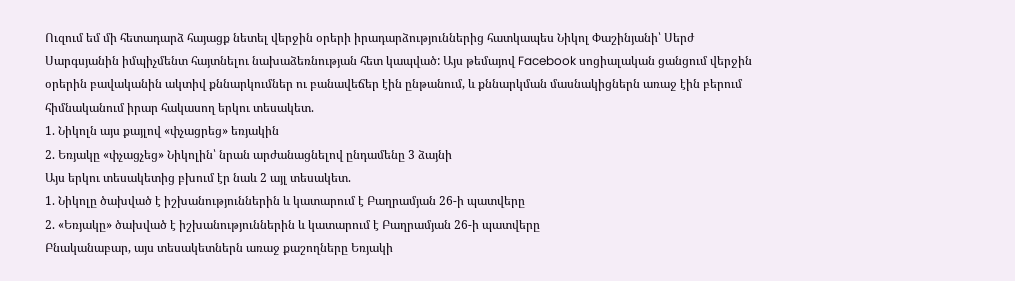Ուզում եմ մի հետադարձ հայացք նետել վերջին օրերի իրադարձություններից հատկապես Նիկոլ Փաշինյանի՝ Սերժ Սարգսյանին իմպիչմենտ հայտնելու նախաձեռնության հետ կապված: Այս թեմայով Facebook սոցիալական ցանցում վերջին օրերին բավականին ակտիվ քննարկումներ ու բանավեճեր էին ընթանում, և քննարկման մասնակիցներն առաջ էին բերում հիմնականում իրար հակասող երկու տեսակետ.
1. Նիկոլն այս քայլով «փչացրեց» եռյակին
2. Եռյակը «փչացչեց» Նիկոլին՝ նրան արժանացնելով ընդամենը 3 ձայնի
Այս երկու տեսակետից բխում էր նաև 2 այլ տեսակետ.
1. Նիկոլը ծախված է իշխանություններին և կատարում է Բաղրամյան 26-ի պատվերը
2. «Եռյակը» ծախված է իշխանություններին և կատարում է Բաղրամյան 26-ի պատվերը
Բնականաբար, այս տեսակետներն առաջ քաշողները Եռյակի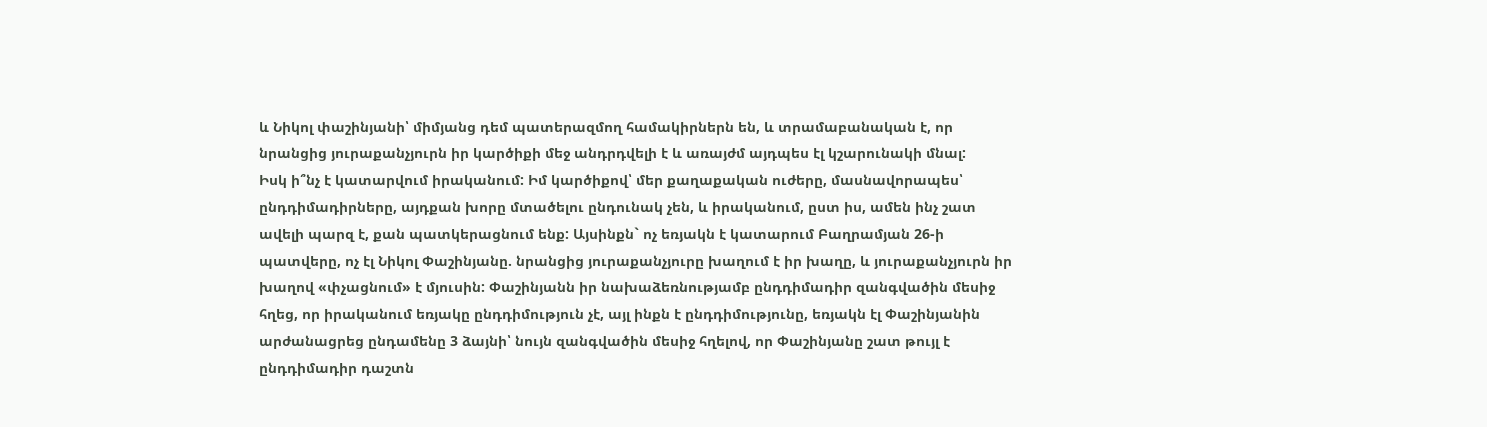և Նիկոլ փաշինյանի՝ միմյանց դեմ պատերազմող համակիրներն են, և տրամաբանական է, որ նրանցից յուրաքանչյուրն իր կարծիքի մեջ անդրդվելի է և առայժմ այդպես էլ կշարունակի մնալ:
Իսկ ի՞նչ է կատարվում իրականում: Իմ կարծիքով՝ մեր քաղաքական ուժերը, մասնավորապես՝ ընդդիմադիրները, այդքան խորը մտածելու ընդունակ չեն, և իրականում, ըստ իս, ամեն ինչ շատ ավելի պարզ է, քան պատկերացնում ենք: Այսինքն` ոչ եռյակն է կատարում Բաղրամյան 26-ի պատվերը, ոչ էլ Նիկոլ Փաշինյանը. նրանցից յուրաքանչյուրը խաղում է իր խաղը, և յուրաքանչյուրն իր խաղով «փչացնում» է մյուսին: Փաշինյանն իր նախաձեռնությամբ ընդդիմադիր զանգվածին մեսիջ հղեց, որ իրականում եռյակը ընդդիմություն չէ, այլ ինքն է ընդդիմությունը, եռյակն էլ Փաշինյանին արժանացրեց ընդամենը 3 ձայնի՝ նույն զանգվածին մեսիջ հղելով, որ Փաշինյանը շատ թույլ է ընդդիմադիր դաշտն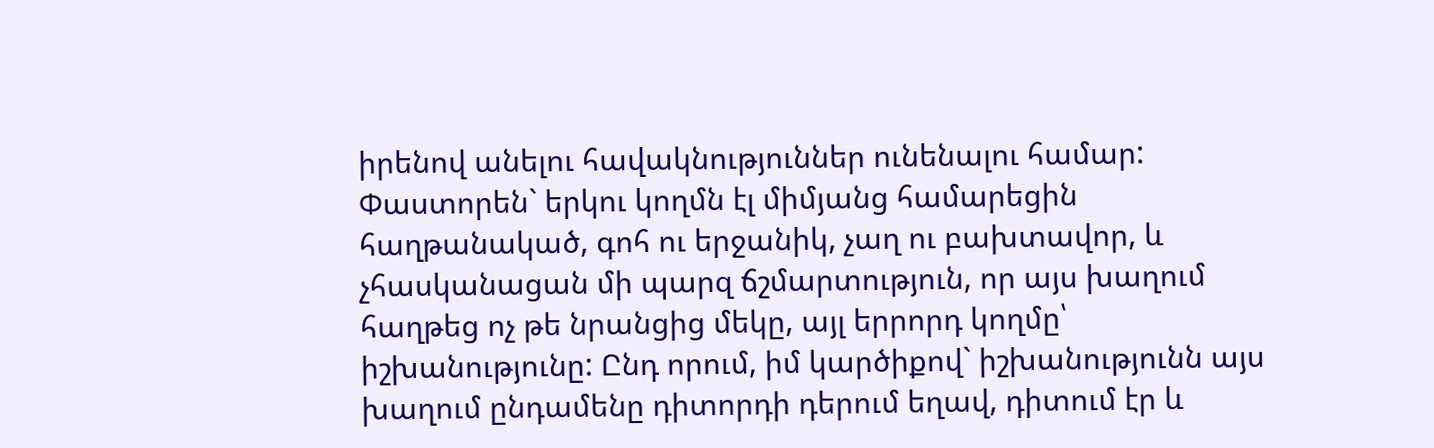իրենով անելու հավակնություններ ունենալու համար:
Փաստորեն` երկու կողմն էլ միմյանց համարեցին հաղթանակած, գոհ ու երջանիկ, չաղ ու բախտավոր, և չհասկանացան մի պարզ ճշմարտություն, որ այս խաղում հաղթեց ոչ թե նրանցից մեկը, այլ երրորդ կողմը՝ իշխանությունը: Ընդ որում, իմ կարծիքով` իշխանությունն այս խաղում ընդամենը դիտորդի դերում եղավ, դիտում էր և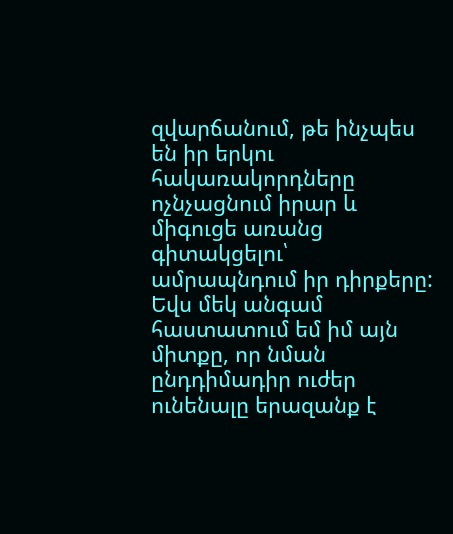զվարճանում, թե ինչպես են իր երկու հակառակորդները ոչնչացնում իրար և միգուցե առանց գիտակցելու՝ ամրապնդում իր դիրքերը:
Եվս մեկ անգամ հաստատում եմ իմ այն միտքը, որ նման ընդդիմադիր ուժեր ունենալը երազանք է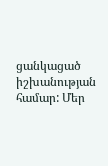ցանկացած իշխանության համար: Մեր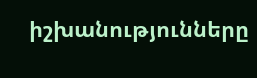իշխանությունները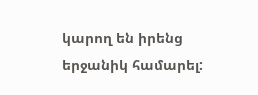կարող են իրենց երջանիկ համարել: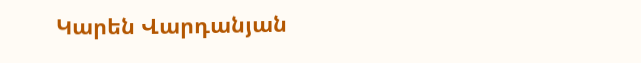Կարեն Վարդանյան